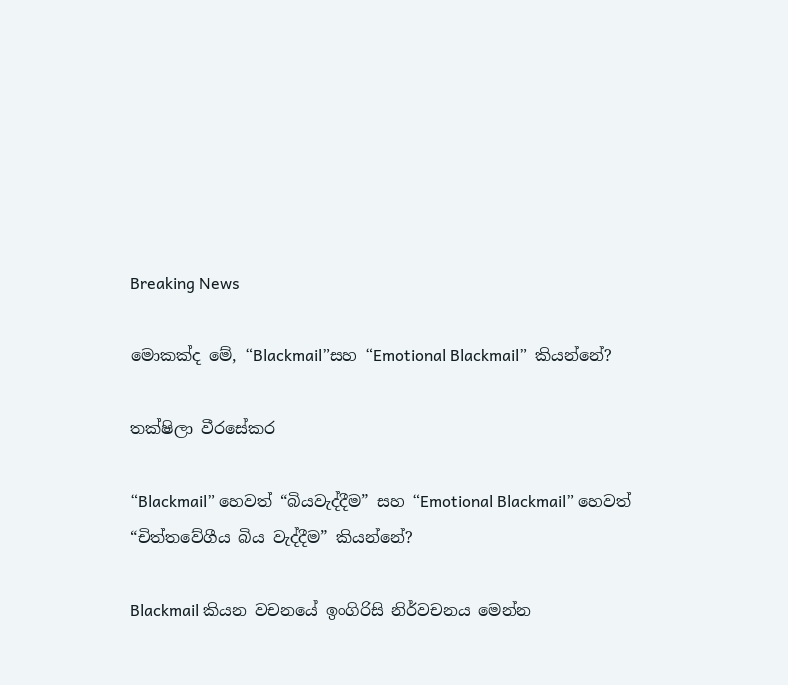Breaking News

මොකක්ද මේ, “Blackmail”සහ “Emotional Blackmail”  කියන්නේ?

තක්ෂිලා වීරසේකර

“Blackmail” හෙවත් “බියවැද්දීම” සහ “Emotional Blackmail” හෙවත් “චිත්තවේගීය බිය වැද්දීම” කියන්නේ?

Blackmail කියන වචනයේ ඉංගිරිසි නිර්වචනය මෙන්න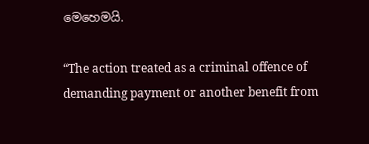මෙහෙමයි.

“The action treated as a criminal offence of demanding payment or another benefit from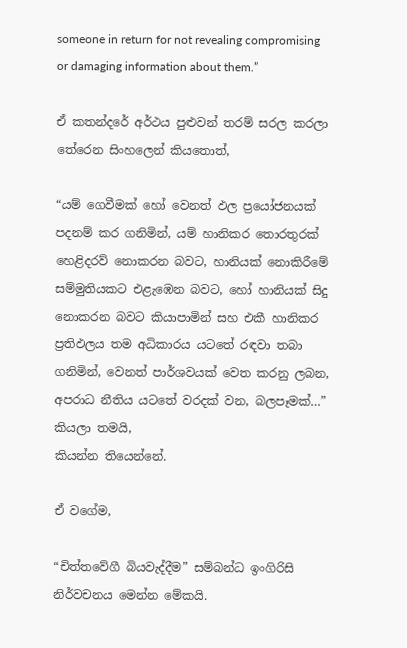someone in return for not revealing compromising or damaging information about them.”

ඒ කතන්දරේ අර්ථය පුළුවන් තරම් සරල කරලා තේරෙන සිංහලෙන් කියතොත්,

“යම් ගෙවීමක් හෝ වෙනත් ඵල ප්‍රයෝජනයක් පදනම් කර ගනිමින්, යම් හානිකර තොරතුරක් හෙළිදරව් නොකරන බවට, හානියක් නොකිරීමේ සම්මුතියකට එළැඹෙන බවට, හෝ හානියක් සිදු නොකරන බවට කියාපාමින් සහ එකී හානිකර ප්‍රතිඵලය තම අධිකාරය යටතේ රඳවා තබා ගනිමින්, වෙනත් පාර්ශවයක් වෙත කරනු ලබන, අපරාධ නීතිය යටතේ වරදක් වන, බලපෑමක්…” කියලා තමයි,
කියන්න තියෙන්නේ.

ඒ වගේම,

“චිත්තවේගී බියවැද්දීම” සම්බන්ධ ඉංගිරිසි නිර්වචනය මෙන්න මේකයි.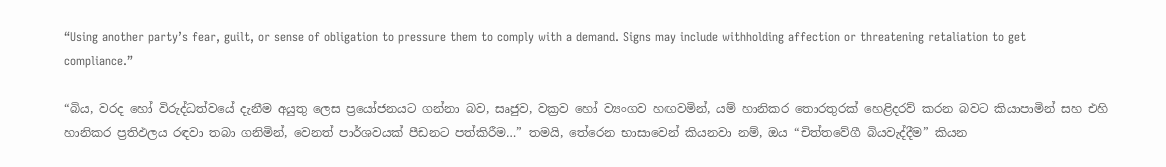“Using another party’s fear, guilt, or sense of obligation to pressure them to comply with a demand. Signs may include withholding affection or threatening retaliation to get compliance.”

“බිය, වරද හෝ විරුද්ධත්වයේ දැනීම අයුතු ලෙස ප්‍රයෝජනයට ගන්නා බව, සෘජුව, වක්‍රව හෝ ව්‍යංගව හඟවමින්, යම් හානිකර තොරතුරක් හෙළිදරව් කරන බවට කියාපාමින් සහ එහි හානිකර ප්‍රතිඵලය රඳවා තබා ගනිමින්, වෙනත් පාර්ශවයක් පීඩනට පත්කිරීම…” තමයි, තේරෙන භාසාවෙන් කියනවා නම්, ඔය “චිත්තවේගී බියවැද්දීම” කියන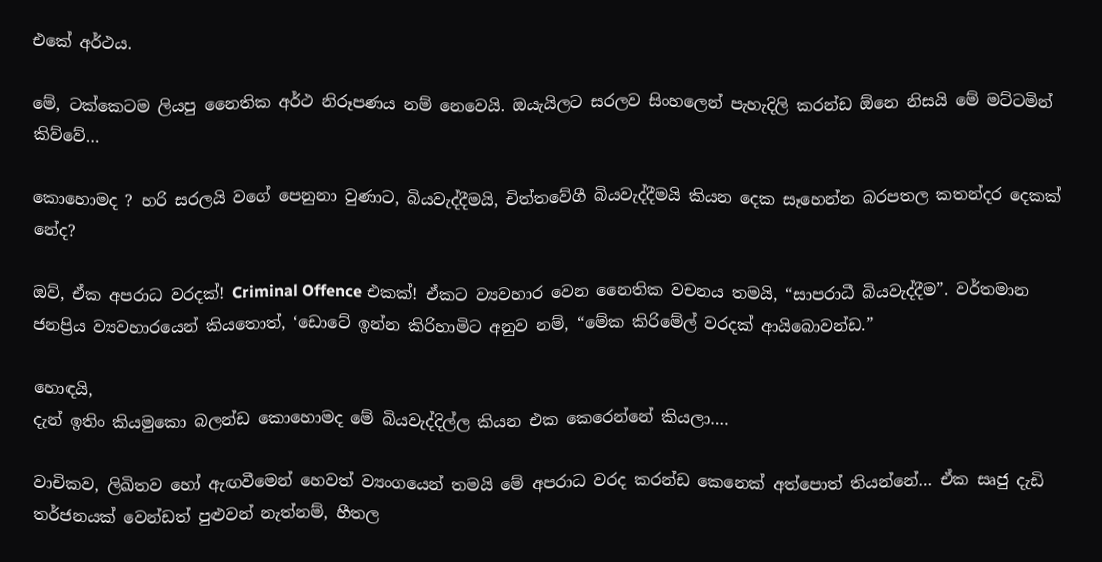එකේ අර්ථය.

මේ, ටක්කෙටම ලියපු නෛතික අර්ථ නිරූපණය නම් නෙවෙයි. ඔයැයිලට සරලව සිංහලෙන් පැහැදිලි කරන්ඩ ඕනෙ නිසයි මේ මට්ටමින් කිව්වේ…

කොහොමද ? හරි සරලයි වගේ පෙනුනා වුණාට, බියවැද්දීමයි, චිත්තවේගී බියවැද්දීමයි කියන දෙක සෑහෙන්න බරපතල කතන්දර දෙකක් නේද?

ඔව්, ඒක අපරාධ වරදක්! Criminal Offence එකක්! ඒකට ව්‍යවහාර වෙන නෛතික වචනය තමයි, “සාපරාධී බියවැද්දීම”. වර්තමාන ජනප්‍රිය ව්‍යවහාරයෙන් කියතොත්, ‘ඩොටේ ඉන්න කිරිහාමිට අනුව නම්, “මේක කිරිමේල් වරදක් ආයිබොවන්ඩ.”

හොඳයි,
දැන් ඉතිං කියමුකො බලන්ඩ කොහොමද මේ බියවැද්දිල්ල කියන එක කෙරෙන්නේ කියලා….

වාචිකව, ලිඛිතව හෝ ඇඟවීමෙන් හෙවත් ව්‍යංගයෙන් තමයි මේ අපරාධ වරද කරන්ඩ කෙනෙක් අත්පොත් තියන්නේ… ඒක සෘජු දැඩි තර්ජනයක් වෙන්ඩත් පුළුවන් නැත්නම්, හීතල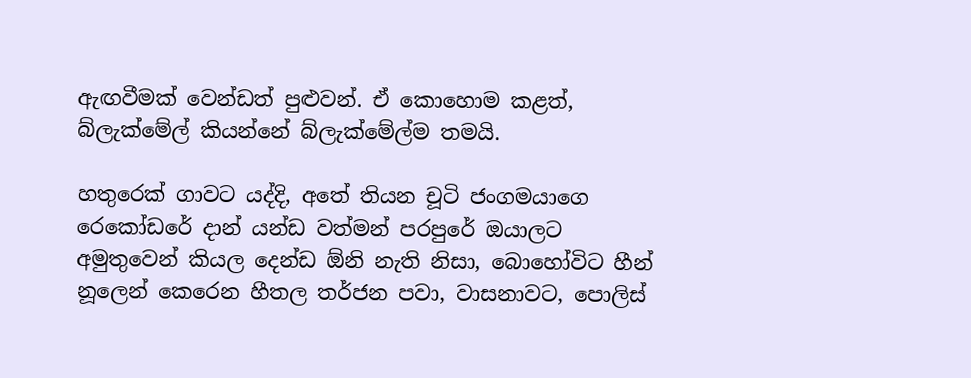ඇඟවීමක් වෙන්ඩත් පුළුවන්. ඒ කොහොම කළත්, බ්ලැක්මේල් කියන්නේ බ්ලැක්මේල්ම තමයි.

හතුරෙක් ගාවට යද්දි, අතේ තියන චූටි ජංගමයාගෙ රෙකෝඩරේ දාන් යන්ඩ වත්මන් පරපුරේ ඔයාලට අමුතුවෙන් කියල දෙන්ඩ ඕනි නැති නිසා, බොහෝවිට හීන් නූලෙන් කෙරෙන හීතල තර්ජන පවා, වාසනාවට, පොලිස්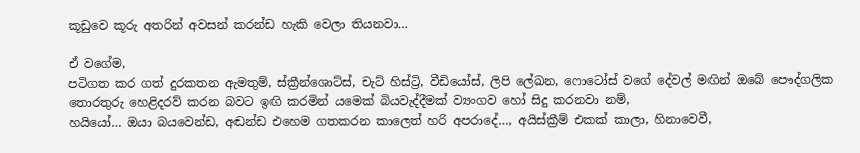කූඩුවෙ කූරු අතරින් අවසන් කරන්ඩ හැකි වෙලා තියනවා…

ඒ වගේම,
පටිගත කර ගත් දුරකතන ඇමතුම්, ස්ක්‍රීන්ශොට්ස්, චැට් හිස්ට්‍රි, වීඩියෝස්, ලිපි ලේඛන, ෆොටෝස් වගේ දේවල් මඟින් ඔබේ පෞද්ගලික තොරතුරු හෙළිදරව් කරන බවට ඉඟි කරමින් යමෙක් බියවැද්දීමක් ව්‍යංගව හෝ සිදු කරනවා නම්,
හයියෝ… ඔයා බයවෙන්ඩ, අඬන්ඩ එහෙම ගතකරන කාලෙත් හරි අපරාදේ…, අයිස්ක්‍රීම් එකක් කාලා, හිනාවෙවී,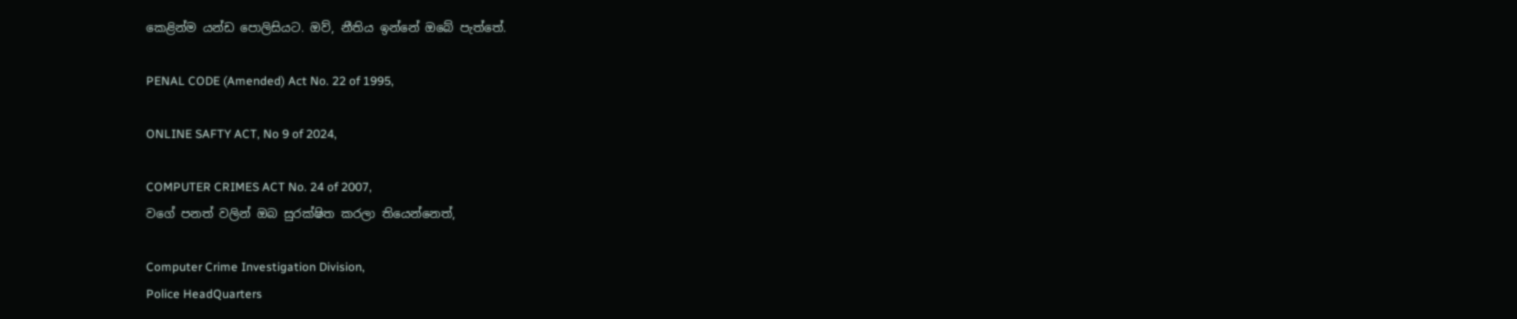කෙළින්ම යන්ඩ පොලිසියට. ඔව්, නීතිය ඉන්නේ ඔබේ පැත්තේ.

PENAL CODE (Amended) Act No. 22 of 1995,

ONLINE SAFTY ACT, No 9 of 2024,

COMPUTER CRIMES ACT No. 24 of 2007,
වගේ පනත් වලින් ඔබ සුරක්ෂිත කරලා තියෙන්නෙත්,

Computer Crime Investigation Division,
Police HeadQuarters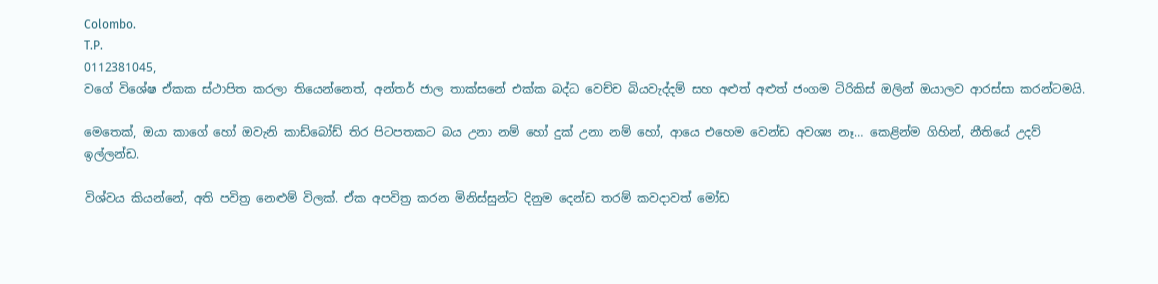Colombo.
T.P.
0112381045,
වගේ විශේෂ ඒකක ස්ථාපිත කරලා තියෙන්නෙත්, අන්තර් ජාල තාක්සනේ එක්ක බද්ධ වෙච්ච බියවැද්දම් සහ අළුත් අළුත් ජංගම ටිරිකිස් ඔලින් ඔයාලව ආරස්සා කරන්ටමයි.

මෙතෙක්, ඔයා කාගේ හෝ ඔවැනි කාඩ්බෝඩ් තිර පිටපතකට බය උනා නම් හෝ දුක් උනා නම් හෝ, ආයෙ එහෙම වෙන්ඩ අවශ්‍ය නෑ… කෙළින්ම ගිහින්, නීතියේ උදව් ඉල්ලන්ඩ.

විශ්වය කියන්නේ, අති පවිත්‍ර නෙළුම් විලක්. ඒක අපවිත්‍ර කරන මිනිස්සුන්ට දිනුම දෙන්ඩ තරම් කවදාවත් මෝඩ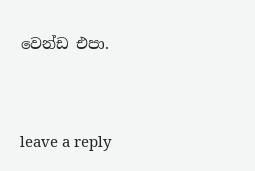වෙන්ඩ එපා.



leave a reply